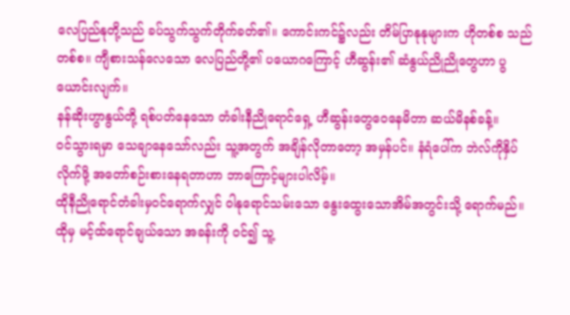လေပြည်နုတို့သည် ခပ်သွက်သွက်တိုက်ခတ်၏။ ကောင်းကင်၌လည်း တိမ်ပြာနုနုများက ဟိုတစ်စ သည်တစ်စ။ ကျီစားသန်လေသော လေပြည်တို့၏ ပယောဂကြောင့် ဟီဆွန်း၏ ဆံနွယ်ညိုညိုတွေဟာ ပွယောင်းလျက်။
နန်ဆိုးဟွာနွယ်တို့ ရစ်ပတ်နေသော တံခါးနီညိုရောင်ရှေ့ ဟီဆွန်းတွေဝေနေမိတာ ဆယ်မိနစ်ခန့်။
ဝင်သွားရမှာ သေချာနေသော်လည်း သူ့အတွက် အချိန်လိုတာတော့ အမှန်ပင်။ နံရံပေါ်က ဘဲလ်ကိုနှိပ်လိုက်ဖို့ အတော်စဉ်းစားနေရတာဟာ ဘာကြောင့်များပါလိမ့်။
ထိုနီညိုရောင်တံခါးမှဝင်ရောက်လျှင် ဝါနုရောင်သမ်းသော နွေးထွေးသောအိမ်အတွင်းသို့ ရောက်မည်။ ထိုမှ မင့်ထ်ရောင်ချယ်သော အခန်းကို ဝင်၍ သူ့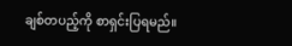ချစ်တပည့်ကို စာရှင်းပြရမည်။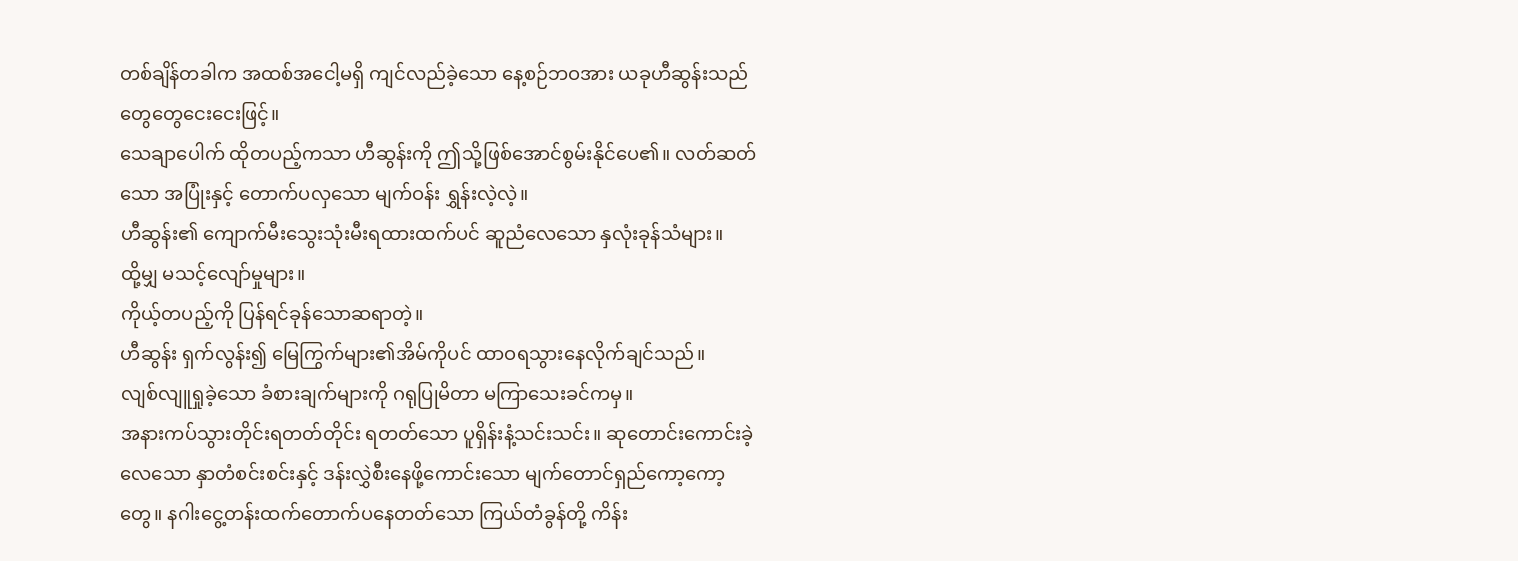တစ်ချိန်တခါက အထစ်အငေါ့မရှိ ကျင်လည်ခဲ့သော နေ့စဉ်ဘဝအား ယခုဟီဆွန်းသည် တွေတွေငေးငေးဖြင့်။
သေချာပေါက် ထိုတပည့်ကသာ ဟီဆွန်းကို ဤသို့ဖြစ်အောင်စွမ်းနိုင်ပေ၏။ လတ်ဆတ်သော အပြုံးနှင့် တောက်ပလှသော မျက်ဝန်း ရွှန်းလဲ့လဲ့။
ဟီဆွန်း၏ ကျောက်မီးသွေးသုံးမီးရထားထက်ပင် ဆူညံလေသော နှလုံးခုန်သံများ။
ထို့မျှ မသင့်လျော်မှုများ။
ကိုယ့်တပည့်ကို ပြန်ရင်ခုန်သောဆရာတဲ့။
ဟီဆွန်း ရှက်လွန်း၍ မြေကြွက်များ၏အိမ်ကိုပင် ထာဝရသွားနေလိုက်ချင်သည်။
လျစ်လျူရှုခဲ့သော ခံစားချက်များကို ဂရုပြုမိတာ မကြာသေးခင်ကမှ။
အနားကပ်သွားတိုင်းရတတ်တိုင်း ရတတ်သော ပူရှိန်းနံ့သင်းသင်း။ ဆုတောင်းကောင်းခဲ့လေသော နှာတံစင်းစင်းနှင့် ဒန်းလွှဲစီးနေဖို့ကောင်းသော မျက်တောင်ရှည်ကော့ကော့တွေ။ နဂါးငွေ့တန်းထက်တောက်ပနေတတ်သော ကြယ်တံခွန်တို့ ကိန်း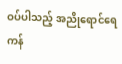ဝပ်ပါသည့် အညိုရောင်ရေကန်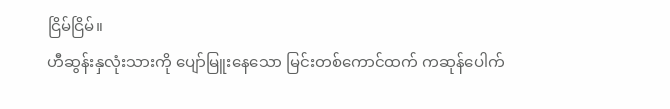ငြိမ်ငြိမ်။
ဟီဆွန်းနှလုံးသားကို ပျော်မြူးနေသော မြင်းတစ်ကောင်ထက် ကဆုန်ပေါက်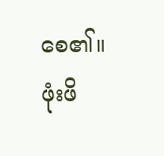စေ၏။
ဖုံးဖိ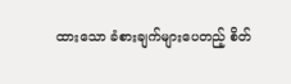ထားသော ခံစားချက်များပေတည့် စိတ်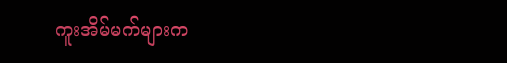ကူးအိမ်မက်များက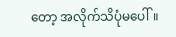တော့ အလိုက်သိပုံမပေါ်။